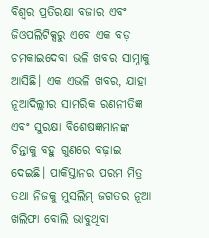ବିଶ୍ୱର ପ୍ରତିରକ୍ଷା ବଜାର ଏବଂ ଜିଓପଲିଟିକ୍ସରୁ ଏବେ ଏକ ବଡ଼ ଚମକାଇଦେବା ଭଳି ଖବର ସାମ୍ନାକୁ ଆସିଛି। ଏକ ଏଭଳି ଖବର, ଯାହା ନୂଆଦିଲ୍ଲୀର ସାମରିକ ରଣନୀତିଜ୍ଞ ଏବଂ ସୁରକ୍ଷା ବିଶେଷଜ୍ଞମାନଙ୍କ ଚିନ୍ତାକୁ ବହୁ ଗୁଣରେ ବଢ଼ାଇ ଦେଇଛି। ପାକିସ୍ତାନର ପରମ ମିତ୍ର ତଥା ନିଜକୁ ମୁସଲିମ୍ ଜଗତର ନୂଆ ଖଲିଫା ବୋଲି ଭାବୁଥିବା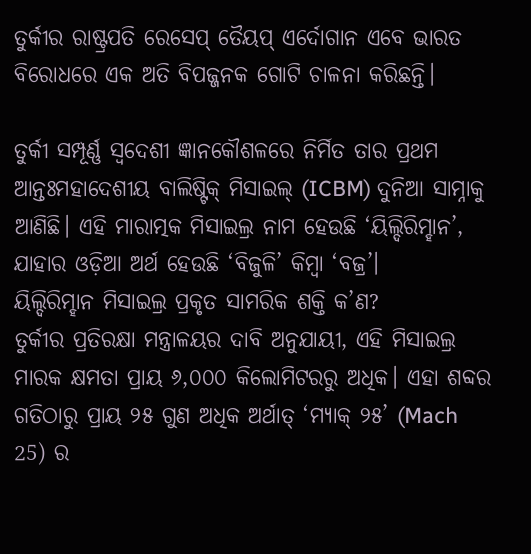ତୁର୍କୀର ରାଷ୍ଟ୍ରପତି ରେସେପ୍ ତୈୟପ୍ ଏର୍ଦୋଗାନ ଏବେ ଭାରତ ବିରୋଧରେ ଏକ ଅତି ବିପଜ୍ଜନକ ଗୋଟି ଚାଳନା କରିଛନ୍ତି।

ତୁର୍କୀ ସମ୍ପୂର୍ଣ୍ଣ ସ୍ୱଦେଶୀ ଜ୍ଞାନକୌଶଳରେ ନିର୍ମିତ ତାର ପ୍ରଥମ ଆନ୍ତଃମହାଦେଶୀୟ ବାଲିଷ୍ଟିକ୍ ମିସାଇଲ୍ (ICBM) ଦୁନିଆ ସାମ୍ନାକୁ ଆଣିଛି। ଏହି ମାରାତ୍ମକ ମିସାଇଲ୍ର ନାମ ହେଉଛି ‘ୟିଲ୍ଦିରିମ୍ହାନ’, ଯାହାର ଓଡ଼ିଆ ଅର୍ଥ ହେଉଛି ‘ବିଜୁଳି’ କିମ୍ବା ‘ବଜ୍ର’।
ୟିଲ୍ଦିରିମ୍ହାନ ମିସାଇଲ୍ର ପ୍ରକୃତ ସାମରିକ ଶକ୍ତି କ’ଣ?
ତୁର୍କୀର ପ୍ରତିରକ୍ଷା ମନ୍ତ୍ରାଳୟର ଦାବି ଅନୁଯାୟୀ, ଏହି ମିସାଇଲ୍ର ମାରକ କ୍ଷମତା ପ୍ରାୟ ୬,୦୦୦ କିଲୋମିଟରରୁ ଅଧିକ। ଏହା ଶବ୍ଦର ଗତିଠାରୁ ପ୍ରାୟ ୨୫ ଗୁଣ ଅଧିକ ଅର୍ଥାତ୍ ‘ମ୍ୟାକ୍ ୨୫’ (Mach 25) ର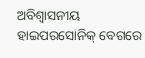ଅବିଶ୍ୱାସନୀୟ ହାଇପରସୋନିକ୍ ବେଗରେ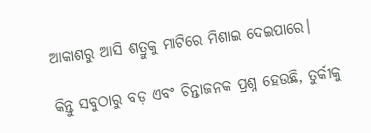ଆକାଶରୁ ଆସି ଶତ୍ରୁକୁ ମାଟିରେ ମିଶାଇ ଦେଇପାରେ।

କିନ୍ତୁ ସବୁଠାରୁ ବଡ଼ ଏବଂ ଚିନ୍ତାଜନକ ପ୍ରଶ୍ନ ହେଉଛି, ତୁର୍କୀକୁ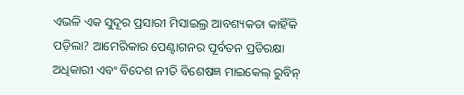ଏଭଳି ଏକ ସୁଦୂର ପ୍ରସାରୀ ମିସାଇଲ୍ର ଆବଶ୍ୟକତା କାହିଁକି ପଡ଼ିଲା? ଆମେରିକାର ପେଣ୍ଟାଗନର ପୂର୍ବତନ ପ୍ରତିରକ୍ଷା ଅଧିକାରୀ ଏବଂ ବିଦେଶ ନୀତି ବିଶେଷଜ୍ଞ ମାଇକେଲ୍ ରୁବିନ୍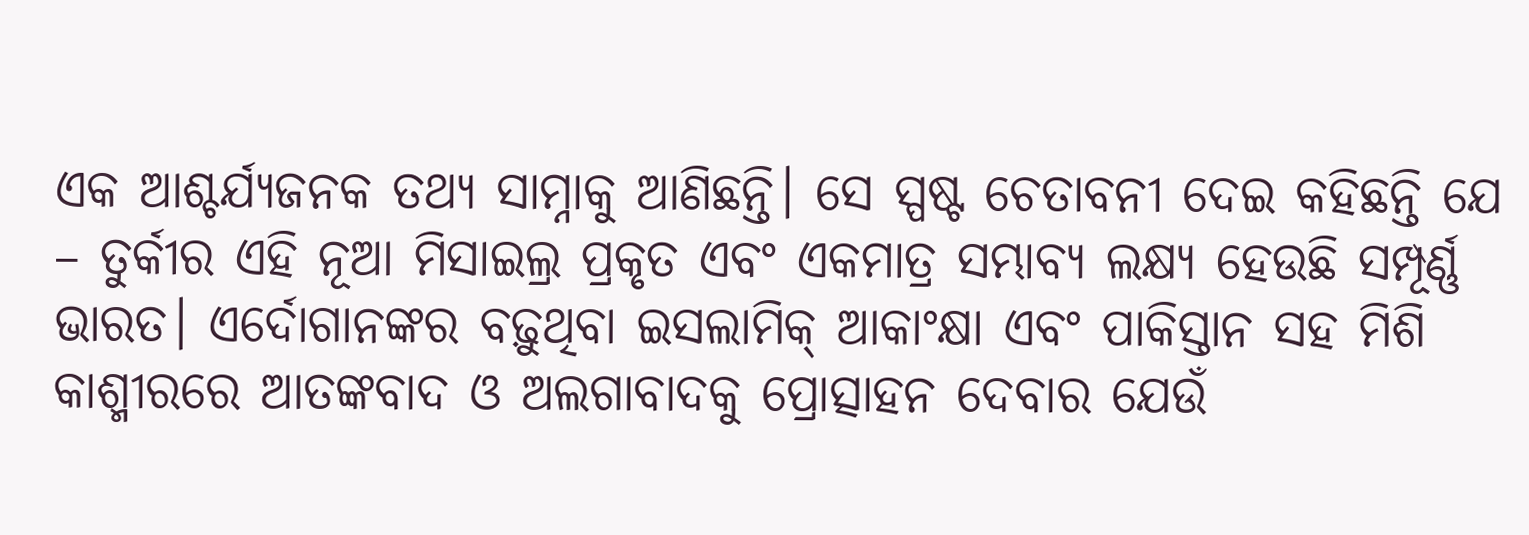ଏକ ଆଶ୍ଚର୍ଯ୍ୟଜନକ ତଥ୍ୟ ସାମ୍ନାକୁ ଆଣିଛନ୍ତି। ସେ ସ୍ପଷ୍ଟ ଚେତାବନୀ ଦେଇ କହିଛନ୍ତି ଯେ – ତୁର୍କୀର ଏହି ନୂଆ ମିସାଇଲ୍ର ପ୍ରକୃତ ଏବଂ ଏକମାତ୍ର ସମ୍ଭାବ୍ୟ ଲକ୍ଷ୍ୟ ହେଉଛି ସମ୍ପୂର୍ଣ୍ଣ ଭାରତ। ଏର୍ଦୋଗାନଙ୍କର ବଢ଼ୁଥିବା ଇସଲାମିକ୍ ଆକାଂକ୍ଷା ଏବଂ ପାକିସ୍ତାନ ସହ ମିଶି କାଶ୍ମୀରରେ ଆତଙ୍କବାଦ ଓ ଅଲଗାବାଦକୁ ପ୍ରୋତ୍ସାହନ ଦେବାର ଯେଉଁ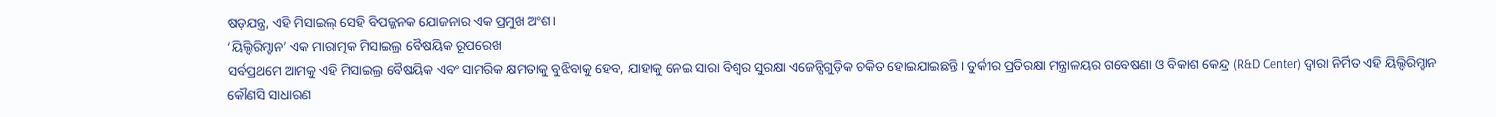ଷଡ଼ଯନ୍ତ୍ର, ଏହି ମିସାଇଲ୍ ସେହି ବିପଜ୍ଜନକ ଯୋଜନାର ଏକ ପ୍ରମୁଖ ଅଂଶ।
‘ୟିଲ୍ଦିରିମ୍ହାନ’ ଏକ ମାରାତ୍ମକ ମିସାଇଲ୍ର ବୈଷୟିକ ରୂପରେଖ
ସର୍ବପ୍ରଥମେ ଆମକୁ ଏହି ମିସାଇଲ୍ର ବୈଷୟିକ ଏବଂ ସାମରିକ କ୍ଷମତାକୁ ବୁଝିବାକୁ ହେବ, ଯାହାକୁ ନେଇ ସାରା ବିଶ୍ୱର ସୁରକ୍ଷା ଏଜେନ୍ସିଗୁଡ଼ିକ ଚକିତ ହୋଇଯାଇଛନ୍ତି। ତୁର୍କୀର ପ୍ରତିରକ୍ଷା ମନ୍ତ୍ରାଳୟର ଗବେଷଣା ଓ ବିକାଶ କେନ୍ଦ୍ର (R&D Center) ଦ୍ୱାରା ନିର୍ମିତ ଏହି ୟିଲ୍ଦିରିମ୍ହାନ କୌଣସି ସାଧାରଣ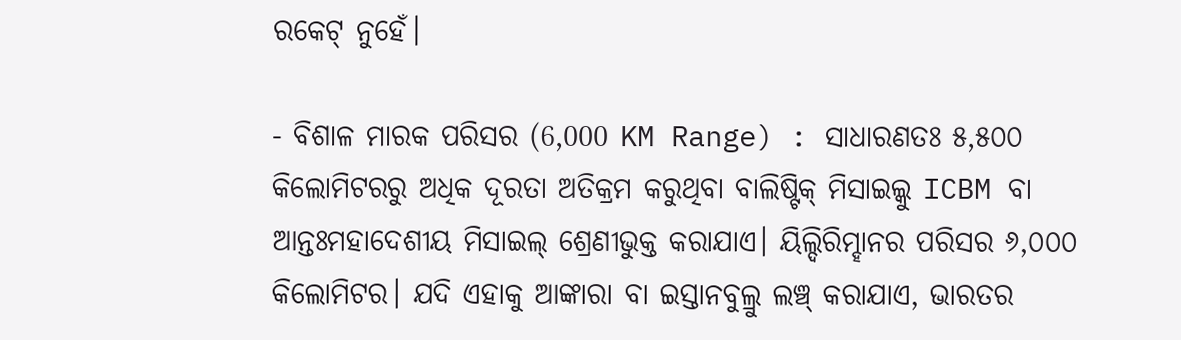ରକେଟ୍ ନୁହେଁ।

- ବିଶାଳ ମାରକ ପରିସର (6,000 KM Range) : ସାଧାରଣତଃ ୫,୫୦୦ କିଲୋମିଟରରୁ ଅଧିକ ଦୂରତା ଅତିକ୍ରମ କରୁଥିବା ବାଲିଷ୍ଟିକ୍ ମିସାଇଲ୍କୁ ICBM ବା ଆନ୍ତଃମହାଦେଶୀୟ ମିସାଇଲ୍ ଶ୍ରେଣୀଭୁକ୍ତ କରାଯାଏ। ୟିଲ୍ଦିରିମ୍ହାନର ପରିସର ୬,୦୦୦ କିଲୋମିଟର। ଯଦି ଏହାକୁ ଆଙ୍କାରା ବା ଇସ୍ତାନବୁଲ୍ରୁ ଲଞ୍ଚ୍ କରାଯାଏ, ଭାରତର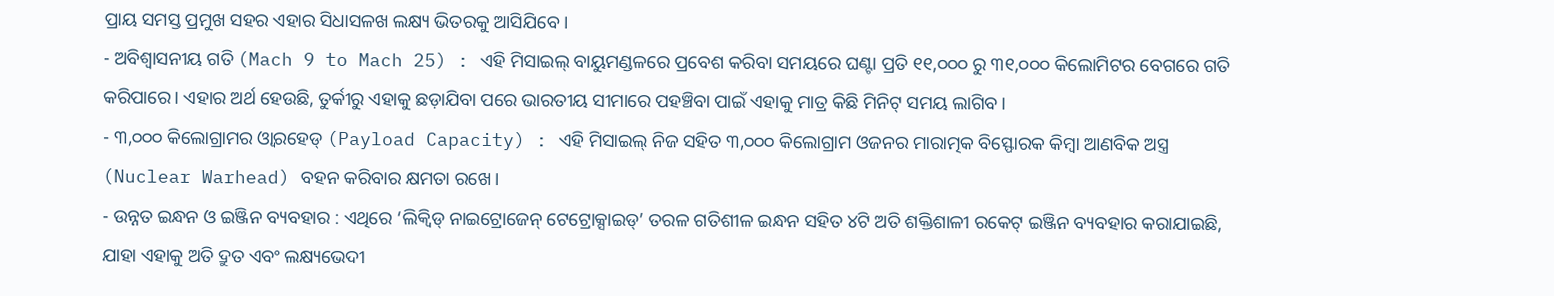ପ୍ରାୟ ସମସ୍ତ ପ୍ରମୁଖ ସହର ଏହାର ସିଧାସଳଖ ଲକ୍ଷ୍ୟ ଭିତରକୁ ଆସିଯିବେ।
- ଅବିଶ୍ୱାସନୀୟ ଗତି (Mach 9 to Mach 25) : ଏହି ମିସାଇଲ୍ ବାୟୁମଣ୍ଡଳରେ ପ୍ରବେଶ କରିବା ସମୟରେ ଘଣ୍ଟା ପ୍ରତି ୧୧,୦୦୦ ରୁ ୩୧,୦୦୦ କିଲୋମିଟର ବେଗରେ ଗତି କରିପାରେ। ଏହାର ଅର୍ଥ ହେଉଛି, ତୁର୍କୀରୁ ଏହାକୁ ଛଡ଼ାଯିବା ପରେ ଭାରତୀୟ ସୀମାରେ ପହଞ୍ଚିବା ପାଇଁ ଏହାକୁ ମାତ୍ର କିଛି ମିନିଟ୍ ସମୟ ଲାଗିବ।
- ୩,୦୦୦ କିଲୋଗ୍ରାମର ଓ୍ବାରହେଡ୍ (Payload Capacity) : ଏହି ମିସାଇଲ୍ ନିଜ ସହିତ ୩,୦୦୦ କିଲୋଗ୍ରାମ ଓଜନର ମାରାତ୍ମକ ବିସ୍ଫୋରକ କିମ୍ବା ଆଣବିକ ଅସ୍ତ୍ର (Nuclear Warhead) ବହନ କରିବାର କ୍ଷମତା ରଖେ।
- ଉନ୍ନତ ଇନ୍ଧନ ଓ ଇଞ୍ଜିନ ବ୍ୟବହାର : ଏଥିରେ ‘ଲିକ୍ୱିଡ୍ ନାଇଟ୍ରୋଜେନ୍ ଟେଟ୍ରୋକ୍ସାଇଡ୍’ ତରଳ ଗତିଶୀଳ ଇନ୍ଧନ ସହିତ ୪ଟି ଅତି ଶକ୍ତିଶାଳୀ ରକେଟ୍ ଇଞ୍ଜିନ ବ୍ୟବହାର କରାଯାଇଛି, ଯାହା ଏହାକୁ ଅତି ଦ୍ରୁତ ଏବଂ ଲକ୍ଷ୍ୟଭେଦୀ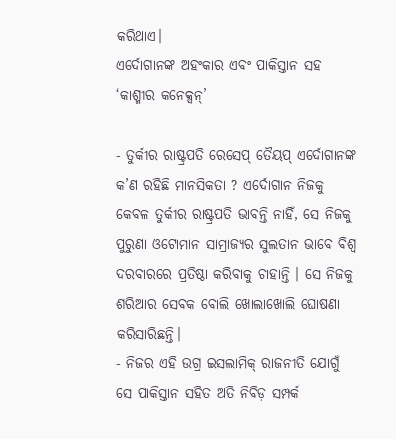କରିଥାଏ।
ଏର୍ଦୋଗାନଙ୍କ ଅହଂକାର ଏବଂ ପାକିସ୍ତାନ ସହ ‘କାଶ୍ମୀର କନେକ୍ସନ୍’

- ତୁର୍କୀର ରାଷ୍ଟ୍ରପତି ରେସେପ୍ ତୈୟପ୍ ଏର୍ଦୋଗାନଙ୍କ କ’ଣ ରହିଛି ମାନସିକତା ? ଏର୍ଦୋଗାନ ନିଜକୁ କେବଳ ତୁର୍କୀର ରାଷ୍ଟ୍ରପତି ଭାବନ୍ତି ନାହିଁ, ସେ ନିଜକୁ ପୁରୁଣା ଓଟୋମାନ ସାମ୍ରାଜ୍ୟର ସୁଲତାନ ଭାବେ ବିଶ୍ୱ ଦରବାରରେ ପ୍ରତିଷ୍ଠା କରିବାକୁ ଚାହାନ୍ତି । ସେ ନିଜକୁ ଶରିଆର ସେବକ ବୋଲି ଖୋଲାଖୋଲି ଘୋଷଣା କରିସାରିଛନ୍ତି।
- ନିଜର ଏହି ଉଗ୍ର ଇସଲାମିକ୍ ରାଜନୀତି ଯୋଗୁଁ ସେ ପାକିସ୍ତାନ ସହିତ ଅତି ନିବିଡ଼ ସମ୍ପର୍କ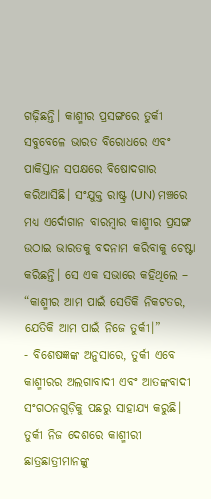ଗଢ଼ିଛନ୍ତି। କାଶ୍ମୀର ପ୍ରସଙ୍ଗରେ ତୁର୍କୀ ସବୁବେଳେ ଭାରତ ବିରୋଧରେ ଏବଂ ପାକିସ୍ତାନ ସପକ୍ଷରେ ବିଷୋଦଗାର କରିଆସିଛି। ସଂଯୁକ୍ତ ରାଷ୍ଟ୍ର (UN) ମଞ୍ଚରେ ମଧ୍ୟ ଏର୍ଦୋଗାନ ବାରମ୍ବାର କାଶ୍ମୀର ପ୍ରସଙ୍ଗ ଉଠାଇ ଭାରତକୁ ବଦନାମ କରିବାକୁ ଚେଷ୍ଟା କରିଛନ୍ତି। ସେ ଏକ ସଭାରେ କହିଥିଲେ – “କାଶ୍ମୀର ଆମ ପାଇଁ ସେତିକି ନିକଟତର, ଯେତିକି ଆମ ପାଇଁ ନିଜେ ତୁର୍କୀ।”
- ବିଶେଷଜ୍ଞଙ୍କ ଅନୁସାରେ, ତୁର୍କୀ ଏବେ କାଶ୍ମୀରର ଅଲଗାବାଦୀ ଏବଂ ଆତଙ୍କବାଦୀ ସଂଗଠନଗୁଡ଼ିକୁ ପଛରୁ ସାହାଯ୍ୟ କରୁଛି। ତୁର୍କୀ ନିଜ ଦେଶରେ କାଶ୍ମୀରୀ ଛାତ୍ରଛାତ୍ରୀମାନଙ୍କୁ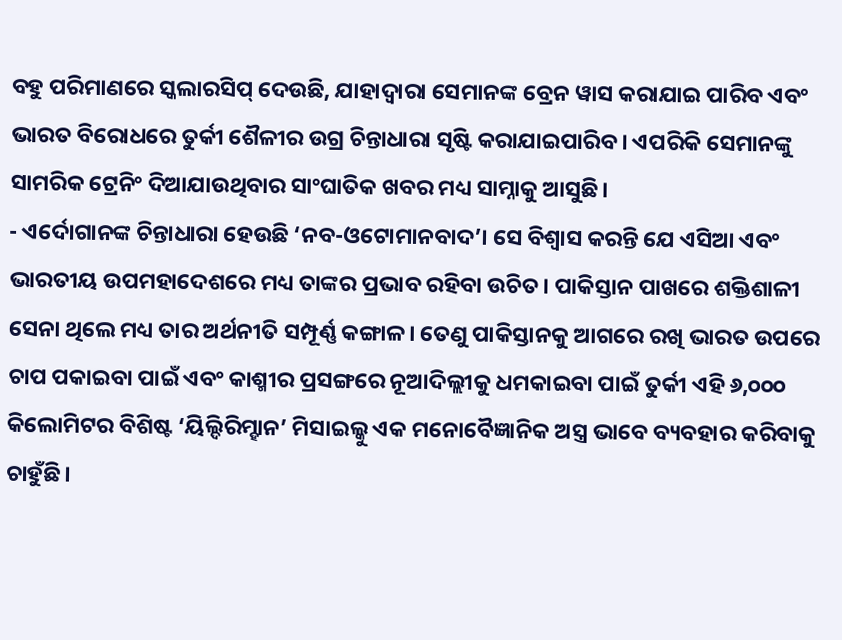ବହୁ ପରିମାଣରେ ସ୍କଲାରସିପ୍ ଦେଉଛି, ଯାହାଦ୍ୱାରା ସେମାନଙ୍କ ବ୍ରେନ ୱାସ କରାଯାଇ ପାରିବ ଏବଂ ଭାରତ ବିରୋଧରେ ତୁର୍କୀ ଶୈଳୀର ଉଗ୍ର ଚିନ୍ତାଧାରା ସୃଷ୍ଟି କରାଯାଇପାରିବ। ଏପରିକି ସେମାନଙ୍କୁ ସାମରିକ ଟ୍ରେନିଂ ଦିଆଯାଉଥିବାର ସାଂଘାତିକ ଖବର ମଧ୍ୟ ସାମ୍ନାକୁ ଆସୁଛି।
- ଏର୍ଦୋଗାନଙ୍କ ଚିନ୍ତାଧାରା ହେଉଛି ‘ନବ-ଓଟୋମାନବାଦ’। ସେ ବିଶ୍ୱାସ କରନ୍ତି ଯେ ଏସିଆ ଏବଂ ଭାରତୀୟ ଉପମହାଦେଶରେ ମଧ୍ୟ ତାଙ୍କର ପ୍ରଭାବ ରହିବା ଉଚିତ। ପାକିସ୍ତାନ ପାଖରେ ଶକ୍ତିଶାଳୀ ସେନା ଥିଲେ ମଧ୍ୟ ତାର ଅର୍ଥନୀତି ସମ୍ପୂର୍ଣ୍ଣ କଙ୍ଗାଳ। ତେଣୁ ପାକିସ୍ତାନକୁ ଆଗରେ ରଖି ଭାରତ ଉପରେ ଚାପ ପକାଇବା ପାଇଁ ଏବଂ କାଶ୍ମୀର ପ୍ରସଙ୍ଗରେ ନୂଆଦିଲ୍ଲୀକୁ ଧମକାଇବା ପାଇଁ ତୁର୍କୀ ଏହି ୬,୦୦୦ କିଲୋମିଟର ବିଶିଷ୍ଟ ‘ୟିଲ୍ଦିରିମ୍ହାନ’ ମିସାଇଲ୍କୁ ଏକ ମନୋବୈଜ୍ଞାନିକ ଅସ୍ତ୍ର ଭାବେ ବ୍ୟବହାର କରିବାକୁ ଚାହୁଁଛି।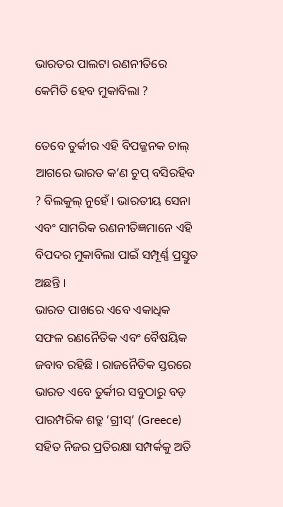ଭାରତର ପାଲଟା ରଣନୀତିରେ କେମିତି ହେବ ମୁକାବିଲା ?

ତେବେ ତୁର୍କୀର ଏହି ବିପଜ୍ଜନକ ଚାଲ୍ ଆଗରେ ଭାରତ କ’ଣ ଚୁପ୍ ବସିରହିବ ? ବିଲକୁଲ୍ ନୁହେଁ । ଭାରତୀୟ ସେନା ଏବଂ ସାମରିକ ରଣନୀତିଜ୍ଞମାନେ ଏହି ବିପଦର ମୁକାବିଲା ପାଇଁ ସମ୍ପୂର୍ଣ୍ଣ ପ୍ରସ୍ତୁତ ଅଛନ୍ତି ।
ଭାରତ ପାଖରେ ଏବେ ଏକାଧିକ ସଫଳ ରଣନୈତିକ ଏବଂ ବୈଷୟିକ ଜବାବ ରହିଛି । ରାଜନୈତିକ ସ୍ତରରେ ଭାରତ ଏବେ ତୁର୍କୀର ସବୁଠାରୁ ବଡ଼ ପାରମ୍ପରିକ ଶତ୍ରୁ ‘ଗ୍ରୀସ୍’ (Greece) ସହିତ ନିଜର ପ୍ରତିରକ୍ଷା ସମ୍ପର୍କକୁ ଅତି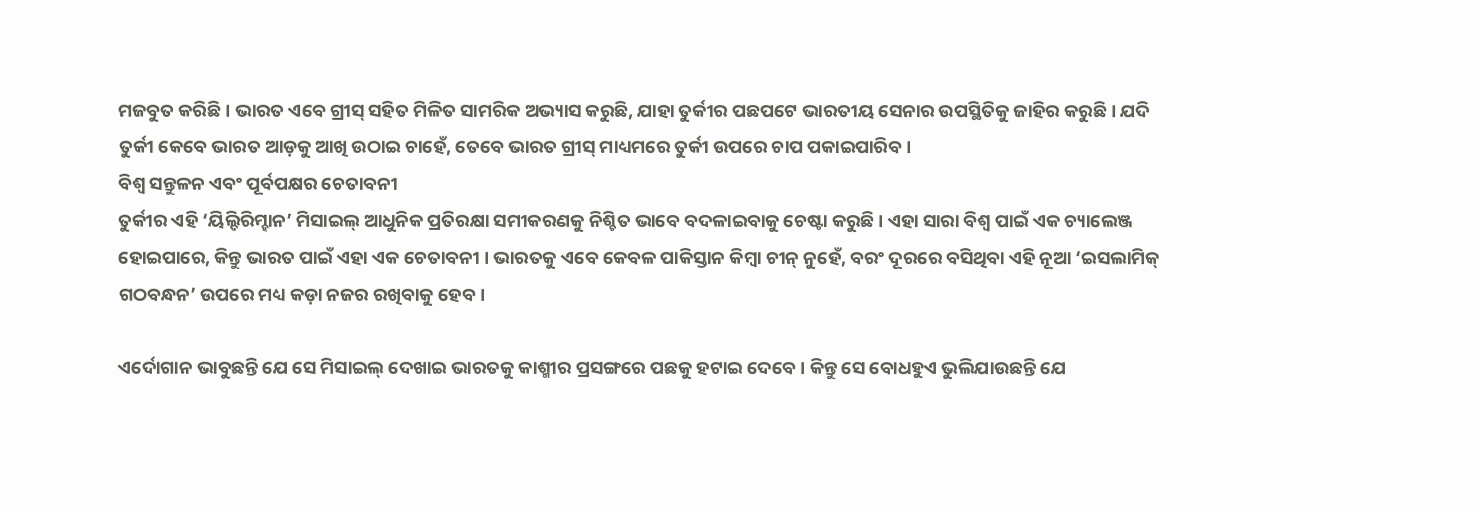ମଜବୁତ କରିଛି । ଭାରତ ଏବେ ଗ୍ରୀସ୍ ସହିତ ମିଳିତ ସାମରିକ ଅଭ୍ୟାସ କରୁଛି, ଯାହା ତୁର୍କୀର ପଛପଟେ ଭାରତୀୟ ସେନାର ଉପସ୍ଥିତିକୁ ଜାହିର କରୁଛି । ଯଦି ତୁର୍କୀ କେବେ ଭାରତ ଆଡ଼କୁ ଆଖି ଉଠାଇ ଚାହେଁ, ତେବେ ଭାରତ ଗ୍ରୀସ୍ ମାଧ୍ୟମରେ ତୁର୍କୀ ଉପରେ ଚାପ ପକାଇପାରିବ ।
ବିଶ୍ୱ ସନ୍ତୁଳନ ଏବଂ ପୂର୍ବପକ୍ଷର ଚେତାବନୀ
ତୁର୍କୀର ଏହି ‘ୟିଲ୍ଦିରିମ୍ହାନ’ ମିସାଇଲ୍ ଆଧୁନିକ ପ୍ରତିରକ୍ଷା ସମୀକରଣକୁ ନିଶ୍ଚିତ ଭାବେ ବଦଳାଇବାକୁ ଚେଷ୍ଟା କରୁଛି । ଏହା ସାରା ବିଶ୍ୱ ପାଇଁ ଏକ ଚ୍ୟାଲେଞ୍ଜ ହୋଇପାରେ, କିନ୍ତୁ ଭାରତ ପାଇଁ ଏହା ଏକ ଚେତାବନୀ । ଭାରତକୁ ଏବେ କେବଳ ପାକିସ୍ତାନ କିମ୍ବା ଚୀନ୍ ନୁହେଁ, ବରଂ ଦୂରରେ ବସିଥିବା ଏହି ନୂଆ ‘ଇସଲାମିକ୍ ଗଠବନ୍ଧନ’ ଉପରେ ମଧ୍ୟ କଡ଼ା ନଜର ରଖିବାକୁ ହେବ ।

ଏର୍ଦୋଗାନ ଭାବୁଛନ୍ତି ଯେ ସେ ମିସାଇଲ୍ ଦେଖାଇ ଭାରତକୁ କାଶ୍ମୀର ପ୍ରସଙ୍ଗରେ ପଛକୁ ହଟାଇ ଦେବେ । କିନ୍ତୁ ସେ ବୋଧହୁଏ ଭୁଲିଯାଉଛନ୍ତି ଯେ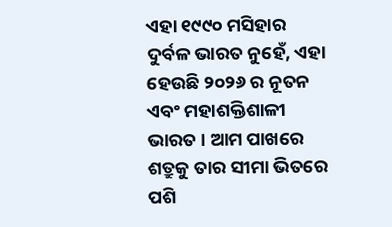ଏହା ୧୯୯୦ ମସିହାର ଦୁର୍ବଳ ଭାରତ ନୁହେଁ, ଏହା ହେଉଛି ୨୦୨୬ ର ନୂତନ ଏବଂ ମହାଶକ୍ତିଶାଳୀ ଭାରତ । ଆମ ପାଖରେ ଶତ୍ରୁକୁ ତାର ସୀମା ଭିତରେ ପଶି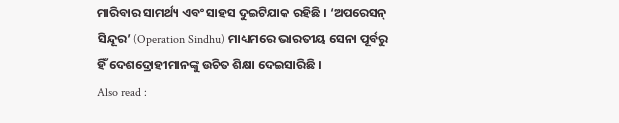ମାରିବାର ସାମର୍ଥ୍ୟ ଏବଂ ସାହସ ଦୁଇଟିଯାକ ରହିଛି । ‘ଅପରେସନ୍ ସିନ୍ଦୂର’ (Operation Sindhu) ମାଧ୍ୟମରେ ଭାରତୀୟ ସେନା ପୂର୍ବରୁ ହିଁ ଦେଶଦ୍ରୋହୀମାନଙ୍କୁ ଉଚିତ ଶିକ୍ଷା ଦେଇସାରିଛି ।
Also read :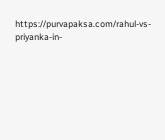https://purvapaksa.com/rahul-vs-priyanka-in-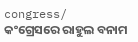congress/
କଂଗ୍ରେସରେ ରାହୁଲ ବନାମ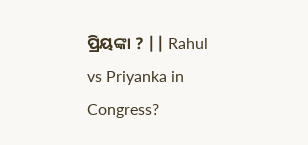ପ୍ରିୟଙ୍କା ? || Rahul vs Priyanka in Congress?